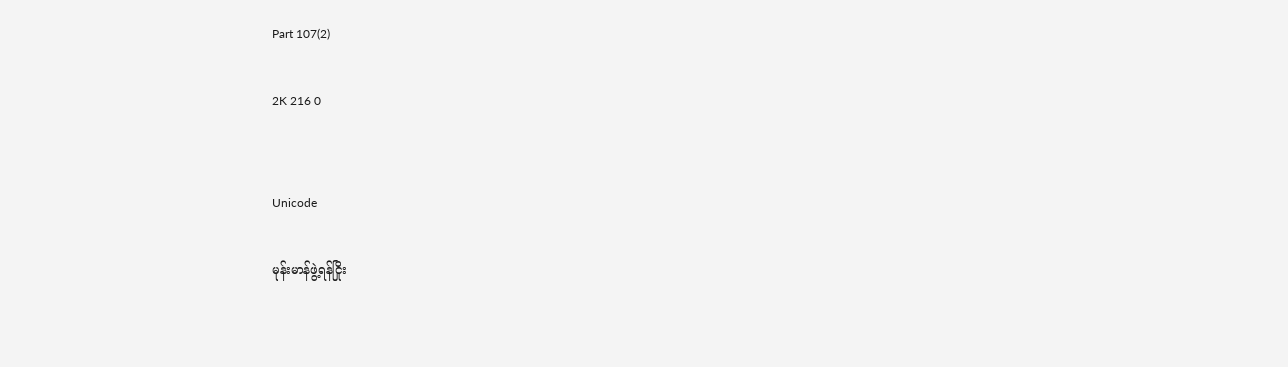Part 107(2)

2K 216 0


Unicode

မုန်းမာန်ဖွဲ့ရန်ငြိုး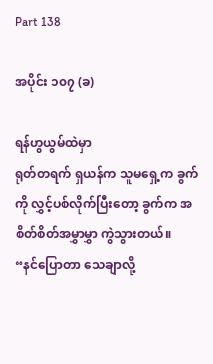Part 138

အပိုင်း ၁၀၇ (ခ)

ရန်ဟွယွမ်ထဲမှာ
ရုတ်တရက် ရှယန်က သူမရှေ့က ခွက်ကို လွှင့်ပစ်လိုက်ပြီးတော့ ခွက်က အစိတ်စိတ်အမွှာမွှာ ကွဲသွားတယ်။
“နင်ပြောတာ သေချာလို့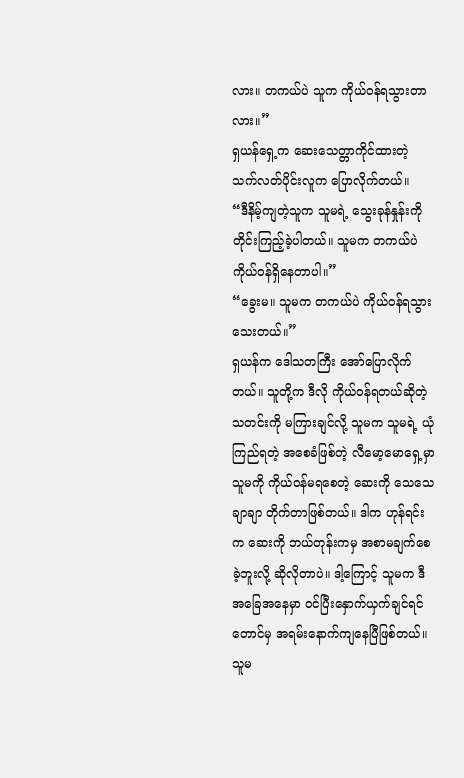လား။ တကယ်ပဲ သူက ကိုယ်ဝန်ရသွားတာလား။”
ရှယန်ရှေ့က ဆေးသေတ္တာကိုင်ထားတဲ့ သက်လတ်ပိုင်းလူက ပြောလိုက်တယ်။
“ဒီနိမ့်ကျတဲ့သူက သူမရဲ့ သွေးခုန်နှုန်းကို တိုင်းကြည့်ခဲ့ပါတယ်။ သူမက တကယ်ပဲ ကိုယ်ဝန်ရှိနေတာပါ။”
“ခွေးမ။ သူမက တကယ်ပဲ ကိုယ်ဝန်ရသွားသေးတယ်။”
ရှယန်က ဒေါသတကြီး အော်ပြောလိုက်တယ်။ သူတို့က ဒီလို ကိုယ်ဝန်ရတယ်ဆိုတဲ့ သတင်းကို မကြားချင်လို့ သူမက သူမရဲ့ ယုံကြည်ရတဲ့ အစေခံဖြစ်တဲ့ လီမော့မောရှေ့မှာ သူမကို ကိုယ်ဝန်မရစေတဲ့ ဆေးကို သေသေချာချာ တိုက်တာဖြစ်တယ်။ ဒါက ဟုန်ရင်းက ဆေးကို ဘယ်တုန်းကမှ အစာမချက်စေခဲ့ဘူးလို့ ဆိုလိုတာပဲ။ ဒါ့ကြောင့် သူမက ဒီအခြေအနေမှာ ဝင်ပြီးနှောက်ယှက်ချင်ရင်တောင်မှ အရမ်းနောက်ကျနေပြီဖြစ်တယ်။ သူမ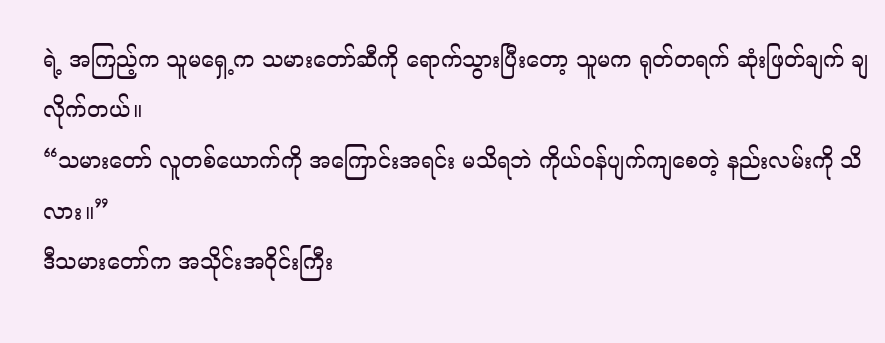ရဲ့ အကြည့်က သူမရှေ့က သမားတော်ဆီကို ရောက်သွားပြီးတော့ သူမက ရုတ်တရက် ဆုံးဖြတ်ချက် ချလိုက်တယ်။
“သမားတော် လူတစ်ယောက်ကို အကြောင်းအရင်း မသိရဘဲ ကိုယ်ဝန်ပျက်ကျစေတဲ့ နည်းလမ်းကို သိလား။”
ဒီသမားတော်က အသိုင်းအဝိုင်းကြီး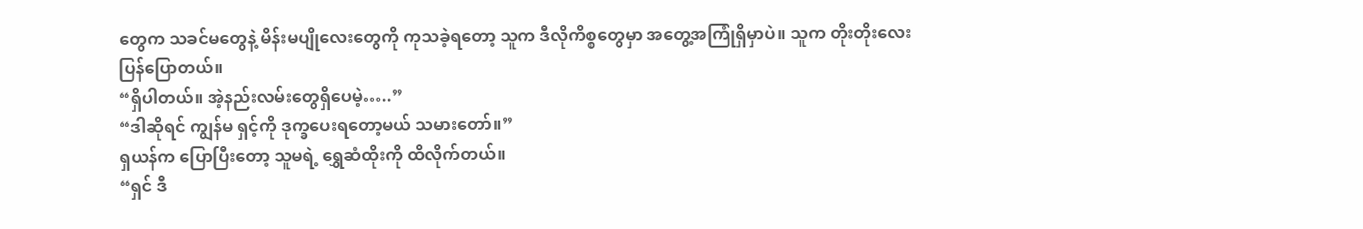တွေက သခင်မတွေနဲ့ မိန်းမပျိုလေးတွေကို ကုသခဲ့ရတော့ သူက ဒီလိုကိစ္စတွေမှာ အတွေ့အကြုံရှိမှာပဲ။ သူက တိုးတိုးလေးပြန်ပြောတယ်။
“ရှိပါတယ်။ အဲ့နည်းလမ်းတွေရှိပေမဲ့…..”
“ဒါဆိုရင် ကျွန်မ ရှင့်ကို ဒုက္ခပေးရတော့မယ် သမားတော်။”
ရှယန်က ပြောပြီးတော့ သူမရဲ့ ရွှေဆံထိုးကို ထိလိုက်တယ်။
“ရှင် ဒီ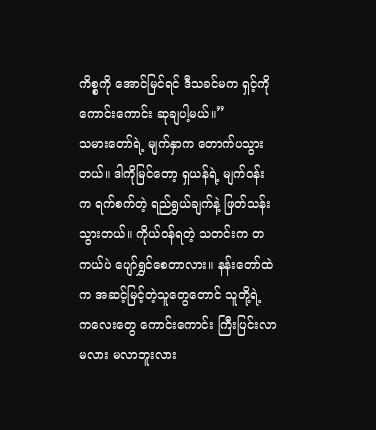ကိစ္စကို အောင်မြင်ရင် ဒီသခင်မက ရှင့်ကို ကောင်းကောင်း ဆုချပါ့မယ်။”
သမားတော်ရဲ့ မျက်နှာက တောက်ပသွားတယ်။ ဒါကိုမြင်တော့ ရှယန်ရဲ့ မျက်ဝန်းက ရက်စက်တဲ့ ရည်ရွယ်ချက်နဲ့ ဖြတ်သန်းသွားတယ်။ ကိုယ်ဝန်ရတဲ့ သတင်းက တကယ်ပဲ ပျော်ရွှင်စေတာလား။ နန်းတော်ထဲက အဆင့်မြင့်တဲ့သူတွေတောင် သူတို့ရဲ့ ကလေးတွေ ကောင်းကောင်း ကြီးပြင်းလာမလား မလာဘူးလား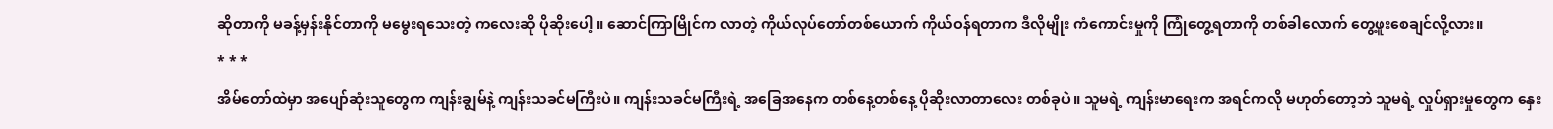ဆိုတာကို မခန့်မှန်းနိုင်တာကို မမွေးရသေးတဲ့ ကလေးဆို ပိုဆိုးပေါ့။ ဆောင်ကြာမြိုင်က လာတဲ့ ကိုယ်လုပ်တော်တစ်ယောက် ကိုယ်ဝန်ရတာက ဒီလိုမျိုး ကံကောင်းမှုကို ကြုံတွေ့ရတာကို တစ်ခါလောက် တွေ့ဖူးစေချင်လို့လား။
* * *
အိမ်တော်ထဲမှာ အပျော်ဆုံးသူတွေက ကျန်းချွမ်နဲ့ ကျန်းသခင်မကြီးပဲ။ ကျန်းသခင်မကြီးရဲ့ အခြေအနေက တစ်နေ့တစ်နေ့ ပိုဆိုးလာတာလေး တစ်ခုပဲ။ သူမရဲ့ ကျန်းမာရေးက အရင်ကလို မဟုတ်တော့ဘဲ သူမရဲ့ လှုပ်ရှားမှုတွေက နှေး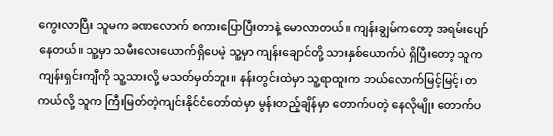ကွေးလာပြီး သူမက ခဏလောက် စကားပြောပြီးတာနဲ့ မောလာတယ်။ ကျန်းချွမ်ကတော့ အရမ်းပျော်နေတယ်။ သူ့မှာ သမီးလေးယောက်ရှိပေမဲ့ သူ့မှာ ကျန်းချောင်တို့ သားနှစ်ယောက်ပဲ ရှိပြီးတော့ သူက ကျန်းရှင်းကျီကို သူ့သားလို့ မသတ်မှတ်ဘူး။ နန်းတွင်းထဲမှာ သူ့ရာထူးက ဘယ်လောက်မြင့်မြင့်၊ တကယ်လို့ သူက ကြီးမြတ်တဲ့ကျင်းနိုင်ငံတော်ထဲမှာ မွန်းတည့်ချိန်မှာ တောက်ပတဲ့ နေလိုမျိုး တောက်ပ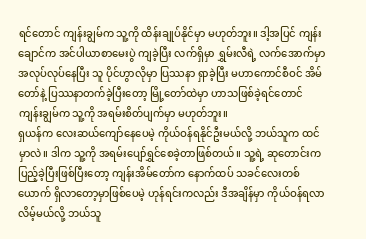ရင်တောင် ကျန်းချွမ်က သူ့ကို ထိန်းချုပ်နိုင်မှာ မဟုတ်ဘူး။ ဒါ့အပြင် ကျန်းချောင်က အင်ပါယာစာမေးပွဲ ကျခဲ့ပြီး လက်ရှိမှာ ရွှမ်းလီရဲ့ လက်အောက်မှာ အလုပ်လုပ်နေပြီး သူ ပိုင်ဟွာလိုမှာ ပြဿနာ ရှာခဲ့ပြီး မဟာကောင်စီဝင် အိမ်တော်နဲ့ ပြဿနာတက်ခဲ့ပြီးတော့ မြို့တော်ထဲမှာ ဟာသဖြစ်ခဲ့ရင်တောင် ကျန်းချွမ်က သူ့ကို အရမ်းစိတ်ပျက်မှာ မဟုတ်ဘူး။
ရှယန်က လေးဆယ်ကျော်နေပေမဲ့ ကိုယ်ဝန်ရနိုင်ဦးမယ်လို့ ဘယ်သူက ထင်မှာလဲ။ ဒါက သူ့ကို အရမ်းပျော်ရွှင်စေခဲ့တာဖြစ်တယ်။ သူ့ရဲ့ ဆုတောင်းက ပြည့်ခဲ့ပြီးဖြစ်ပြီးတော့ ကျန်းအိမ်တော်က နောက်ထပ် သခင်လေးတစ်ယောက် ရှိလာတော့မှာဖြစ်ပေမဲ့ ဟုန်ရင်းကလည်း ဒီအချိန်မှာ ကိုယ်ဝန်ရလာလိမ့်မယ်လို့ ဘယ်သူ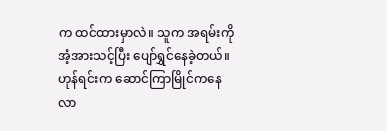က ထင်ထားမှာလဲ။ သူက အရမ်းကို အံ့အားသင့်ပြီး ပျော်ရွှင်နေခဲ့တယ်။ ဟုန်ရင်းက ဆောင်ကြာမြိုင်ကနေ လာ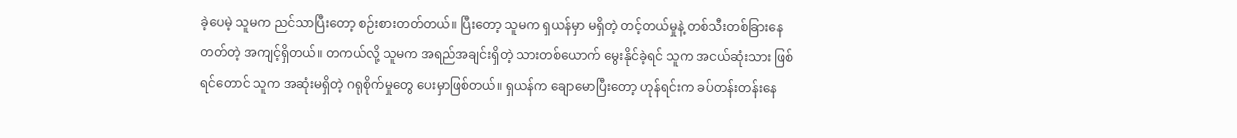ခဲ့ပေမဲ့ သူမက ညင်သာပြီးတော့ စဉ်းစားတတ်တယ်။ ပြီးတော့ သူမက ရှယန်မှာ မရှိတဲ့ တင့်တယ်မှုနဲ့ တစ်သီးတစ်ခြားနေတတ်တဲ့ အကျင့်ရှိတယ်။ တကယ်လို့ သူမက အရည်အချင်းရှိတဲ့ သားတစ်ယောက် မွေးနိုင်ခဲ့ရင် သူက အငယ်ဆုံးသား ဖြစ်ရင်တောင် သူက အဆုံးမရှိတဲ့ ဂရုစိုက်မှုတွေ ပေးမှာဖြစ်တယ်။ ရှယန်က ချောမောပြီးတော့ ဟုန်ရင်းက ခပ်တန်းတန်းနေ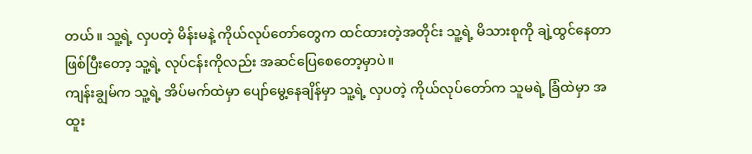တယ်။ သူ့ရဲ့ လှပတဲ့ မိန်းမနဲ့ ကိုယ်လုပ်တော်တွေက ထင်ထားတဲ့အတိုင်း သူ့ရဲ့ မိသားစုကို ချဲ့ထွင်နေတာဖြစ်ပြီးတော့ သူ့ရဲ့ လုပ်ငန်းကိုလည်း အဆင်ပြေစေတော့မှာပဲ။
ကျန်းချွမ်က သူ့ရဲ့ အိပ်မက်ထဲမှာ ပျော်မွေ့နေချိန်မှာ သူ့ရဲ့ လှပတဲ့ ကိုယ်လုပ်တော်က သူမရဲ့ ခြံထဲမှာ အထူး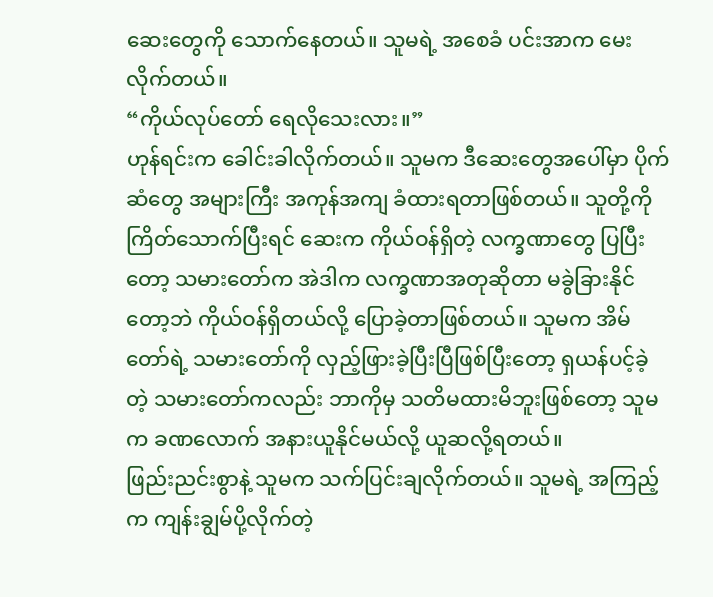ဆေးတွေကို သောက်နေတယ်။ သူမရဲ့ အစေခံ ပင်းအာက မေးလိုက်တယ်။
“ကိုယ်လုပ်တော် ရေလိုသေးလား။”
ဟုန်ရင်းက ခေါင်းခါလိုက်တယ်။ သူမက ဒီဆေးတွေအပေါ်မှာ ပိုက်ဆံတွေ အများကြီး အကုန်အကျ ခံထားရတာဖြစ်တယ်။ သူတို့ကို ကြိတ်သောက်ပြီးရင် ဆေးက ကိုယ်ဝန်ရှိတဲ့ လက္ခဏာတွေ ပြပြီးတော့ သမားတော်က အဲဒါက လက္ခဏာအတုဆိုတာ မခွဲခြားနိုင်တော့ဘဲ ကိုယ်ဝန်ရှိတယ်လို့ ပြောခဲ့တာဖြစ်တယ်။ သူမက အိမ်တော်ရဲ့ သမားတော်ကို လှည့်ဖြားခဲ့ပြီးပြီဖြစ်ပြီးတော့ ရှယန်ပင့်ခဲ့တဲ့ သမားတော်ကလည်း ဘာကိုမှ သတိမထားမိဘူးဖြစ်တော့ သူမက ခဏလောက် အနားယူနိုင်မယ်လို့ ယူဆလို့ရတယ်။
ဖြည်းညင်းစွာနဲ့ သူမက သက်ပြင်းချလိုက်တယ်။ သူမရဲ့ အကြည့်က ကျန်းချွမ်ပို့လိုက်တဲ့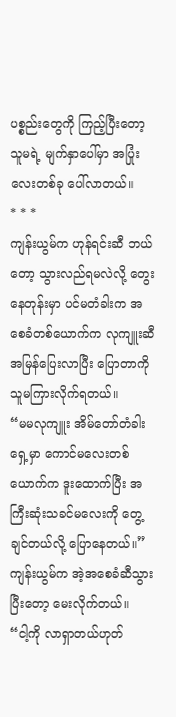ပစ္စည်းတွေကို ကြည့်ပြီးတော့ သူမရဲ့ မျက်နှာပေါ်မှာ အပြုံးလေးတစ်ခု ပေါ်လာတယ်။
* * *
ကျန်းယွမ်က ဟုန်ရင်းဆီ ဘယ်တော့ သွားလည်ရမလဲလို့‌ တွေးနေတုန်းမှာ ပင်မတံခါးက အစေခံတစ်ယောက်က လုကျူးဆီ အမြန်ပြေးလာပြီး ပြောတာကို သူမကြားလိုက်ရတယ်။
“မမလုကျူး အိမ်တော်တံခါးရှေ့မှာ ကောင်မလေးတစ်ယောက်က ဒူးထောက်ပြီး အကြီးဆုံးသခင်မလေးကို တွေ့ချင်တယ်လို့ ပြောနေတယ်။”
ကျန်းယွမ်က အဲ့အစေခံဆီသွားပြီးတော့ မေးလိုက်တယ်။
“ငါ့ကို လာရှာတယ်ဟုတ်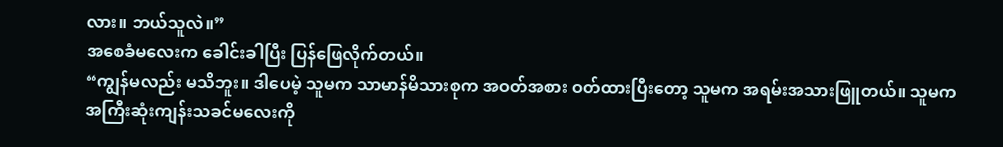လား။ ဘယ်သူလဲ။”
အစေခံမလေးက ခေါင်းခါပြီး ပြန်ဖြေလိုက်တယ်။
“ကျွန်မလည်း မသိဘူး။ ဒါပေမဲ့ သူမက သာမာန်မိသားစုက အဝတ်အစား ဝတ်ထားပြီးတော့ သူမက အရမ်းအသားဖြူတယ်။ သူမက အကြီးဆုံးကျန်းသခင်မလေးကို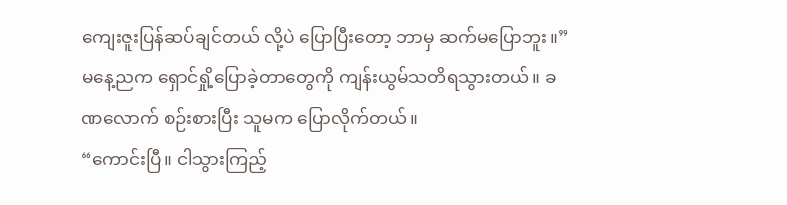ကျေးဇူးပြန်ဆပ်ချင်တယ် လို့ပဲ ပြောပြီးတော့ ဘာမှ ဆက်မပြောဘူး။”
မနေ့ညက ရှောင်ရှို့ပြောခဲ့တာတွေကို ကျန်းယွမ်သတိရသွားတယ်။ ခဏလောက် စဉ်းစားပြီး သူမက ပြောလိုက်တယ်။
“ကောင်းပြီ။ ငါသွားကြည့်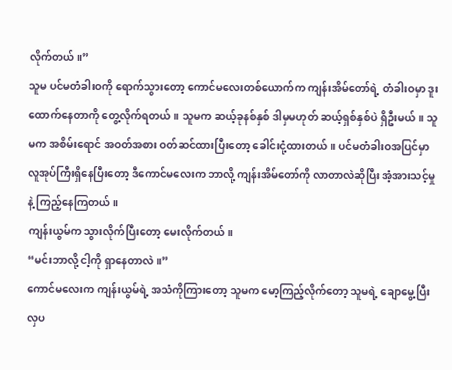လိုက်တယ်။”
သူမ ပင်မတံခါးဝကို ရောက်သွားတော့ ကောင်မလေးတစ်ယောက်က ကျန်းအိမ်တော်ရဲ့ တံခါးဝမှာ ဒူးထောက်နေတာကို တွေ့လိုက်ရတယ်။ သူမက ဆယ့်ခုနစ်နှစ် ဒါမှမဟုတ် ဆယ့်ရှစ်နှစ်ပဲ ရှိဦးမယ်။ သူမက အစိမ်းရောင် အဝတ်အစား ဝတ်ဆင်ထားပြီးတော့ ခေါင်းငုံ့ထားတယ်။ ပင်မတံခါးဝအပြင်မှာ လူအုပ်ကြီးရှိနေပြီးတော့ ဒီကောင်မလေးက ဘာလို့ ကျန်းအိမ်တော်ကို လာတာလဲဆိုပြီး အံ့အားသင့်မှုနဲ့ ကြည့်နေကြတယ်။
ကျန်းယွမ်က သွားလိုက်ပြီးတော့ မေးလိုက်တယ်။
“မင်းဘာလို့ ငါ့ကို ရှာနေတာလဲ။”
ကောင်မလေးက ကျန်းယွမ်ရဲ့ အသံကိုကြားတော့ သူမက မော့ကြည့်လိုက်တော့ သူမရဲ့ ချောမွေ့ပြီး လှပ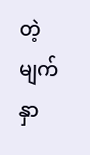တဲ့ မျက်နှာ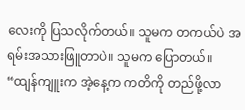လေးကို ပြသလိုက်တယ်။ သူမက တကယ်ပဲ အရမ်းအသားဖြူတာပဲ။ သူမက ပြောတယ်။
“ထျန်ကျူးက အဲ့နေ့က ကတိကို တည်ဖို့လာ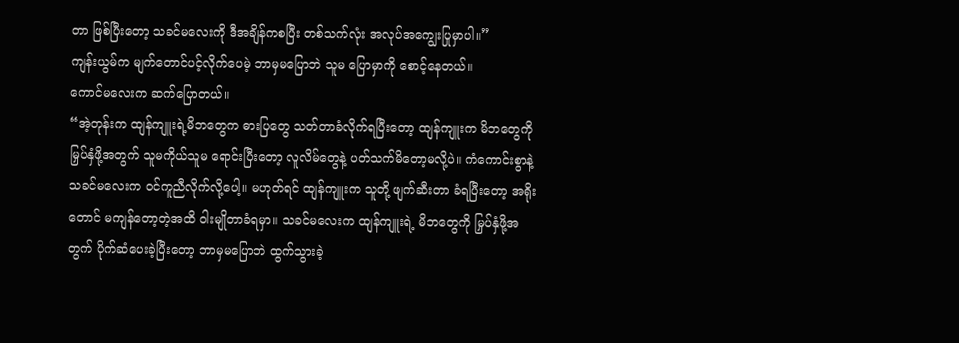တာ ဖြစ်ပြီးတော့ သခင်မလေးကို ဒီအချိန်ကစပြီး တစ်သက်လုံး အလုပ်အကျွေးပြုမှာပါ။”
ကျန်းယွမ်က မျက်တောင်ပင့်လိုက်ပေမဲ့ ဘာမှမပြောဘဲ သူမ ပြောမှာကို စောင့်နေတယ်။
ကောင်မလေးက ဆက်ပြောတယ်။
“အဲ့တုန်းက ထျန်ကျူးရဲ့မိဘတွေက ဓားပြတွေ သတ်တာခံလိုက်ရပြီးတော့ ထျန်ကျူးက မိဘတွေကို မြှပ်နှံဖို့အတွက် သူမကိုယ်သူမ ရောင်းပြီးတော့ လူလိမ်တွေနဲ့ ပတ်သက်မိတော့မလို့ပဲ။ ကံကောင်းစွာနဲ့ သခင်မလေးက ဝင်ကူညီလိုက်လို့ပေါ့။ မဟုတ်ရင် ထျန်ကျူးက သူတို့ ဖျက်ဆီးတာ ခံရပြီးတော့ အရိုးတောင် မကျန်တော့တဲ့အထိ ဝါးမျိုတာခံရမှာ။ သခင်မလေးက ထျန်ကျူးရဲ့ မိဘတွေကို မြှပ်နှံဖို့အတွက် ပိုက်ဆံပေးခဲ့ပြီးတော့ ဘာမှမပြောဘဲ ထွက်သွားခဲ့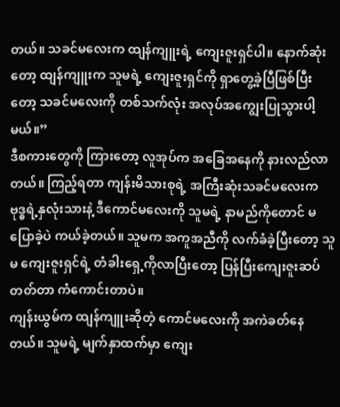တယ်။ သခင်မလေးက ထျန်ကျူးရဲ့ ကျေးဇူးရှင်ပါ။ နောက်ဆုံးတော့ ထျန်ကျူးက သူမရဲ့ ကျေးဇူးရှင်ကို ရှာတွေ့ခဲ့ပြီဖြစ်ပြီးတော့ သခင်မလေးကို တစ်သက်လုံး အလုပ်အကျွေးပြုသွားပါ့မယ်။”
ဒီစကားတွေကို ကြားတော့ လူအုပ်က အခြေအနေကို နားလည်လာတယ်။ ကြည့်ရတာ ကျန်းမိသားစုရဲ့ အကြီးဆုံးသခင်မလေးက ဗုဒ္ဓရဲ့နှလုံးသားနဲ့ ဒီကောင်မလေးကို သူမရဲ့ နာမည်ကိုတောင် မပြောခဲ့ပဲ ကယ်ခဲ့တယ်။ သူမက အကူအညီကို လက်ခံခဲ့ပြီးတော့ သူမ ကျေးဇူးရှင်ရဲ့ တံခါးရှေ့ကိုလာပြီးတော့ ပြန်ပြီးကျေးဇူးဆပ်တတ်တာ ကံကောင်းတာပဲ။
ကျန်းယွမ်က ထျန်ကျူးဆိုတဲ့ ကောင်မလေးကို အကဲခတ်နေတယ်။ သူမရဲ့ မျက်နှာထက်မှာ ကျေး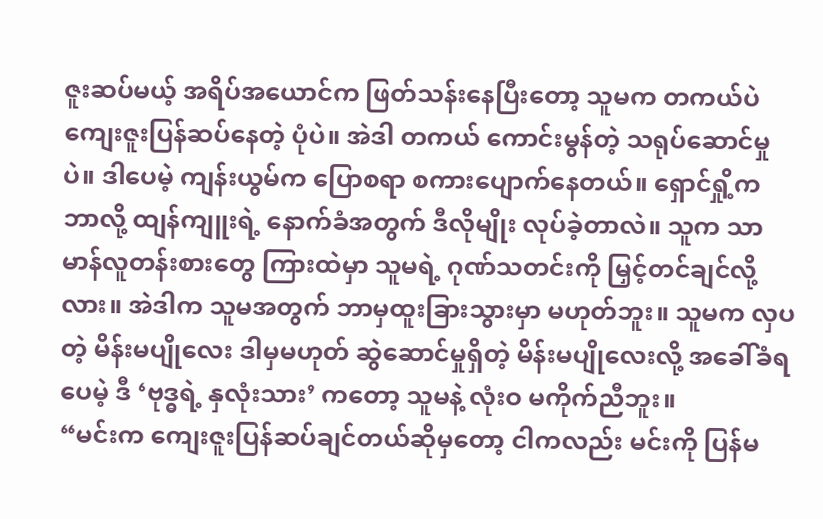ဇူးဆပ်မယ့် အရိပ်အယောင်က ဖြတ်သန်းနေပြီးတော့ သူမက တကယ်ပဲ ကျေးဇူးပြန်ဆပ်နေတဲ့ ပုံပဲ။ အဲဒါ တကယ် ကောင်းမွန်တဲ့ သရုပ်ဆောင်မှုပဲ။ ဒါပေမဲ့ ကျန်းယွမ်က ပြောစရာ စကားပျောက်နေတယ်။ ရှောင်ရှို့က ဘာလို့ ထျန်ကျူးရဲ့ နောက်ခံအတွက် ဒီလိုမျိုး လုပ်ခဲ့တာလဲ။ သူက သာမာန်လူတန်းစားတွေ ကြားထဲမှာ သူမရဲ့ ဂုဏ်သတင်းကို မြှင့်တင်ချင်လို့လား။ အဲဒါက သူမအတွက် ဘာမှထူးခြားသွားမှာ မဟုတ်ဘူး။ သူမက လှပတဲ့ မိန်းမပျိုလေး ဒါမှမဟုတ် ဆွဲဆောင်မှုရှိတဲ့ မိန်းမပျိုလေးလို့ အခေါ်ခံရပေမဲ့ ဒီ ‘ဗုဒ္ဓရဲ့ နှလုံးသား’ ကတော့ သူမနဲ့ လုံးဝ မကိုက်ညီဘူး။
“မင်းက ကျေးဇူးပြန်ဆပ်ချင်တယ်ဆိုမှတော့ ငါကလည်း မင်းကို ပြန်မ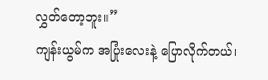လွှတ်တော့ဘူး။”
ကျန်းယွမ်က အပြုံးလေးနဲ့ ပြောလိုက်တယ်၊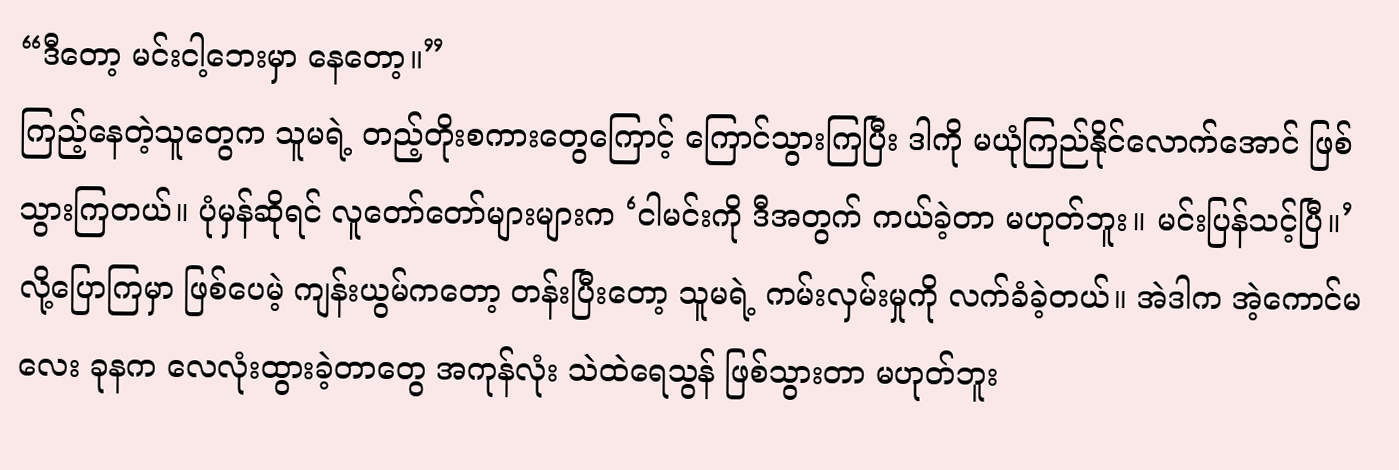“ဒီတော့ မင်းငါ့ဘေးမှာ နေတော့။”
ကြည့်နေတဲ့သူတွေက သူမရဲ့ တည့်တိုးစကားတွေကြောင့် ကြောင်သွားကြပြီး ဒါကို မယုံကြည်နိုင်လောက်အောင် ဖြစ်သွားကြတယ်။ ပုံမှန်ဆိုရင် လူတော်တော်များများက ‘ငါမင်းကို ဒီအတွက် ကယ်ခဲ့တာ မဟုတ်ဘူး။ မင်းပြန်သင့်ပြီ။’ လို့ပြောကြမှာ ဖြစ်ပေမဲ့ ကျန်းယွမ်ကတော့ တန်းပြီးတော့ သူမရဲ့ ကမ်းလှမ်းမှုကို လက်ခံခဲ့တယ်။ အဲဒါက အဲ့ကောင်မလေး ခုနက လေလုံးထွားခဲ့တာတွေ အကုန်လုံး သဲထဲရေသွန် ဖြစ်သွားတာ မဟုတ်ဘူး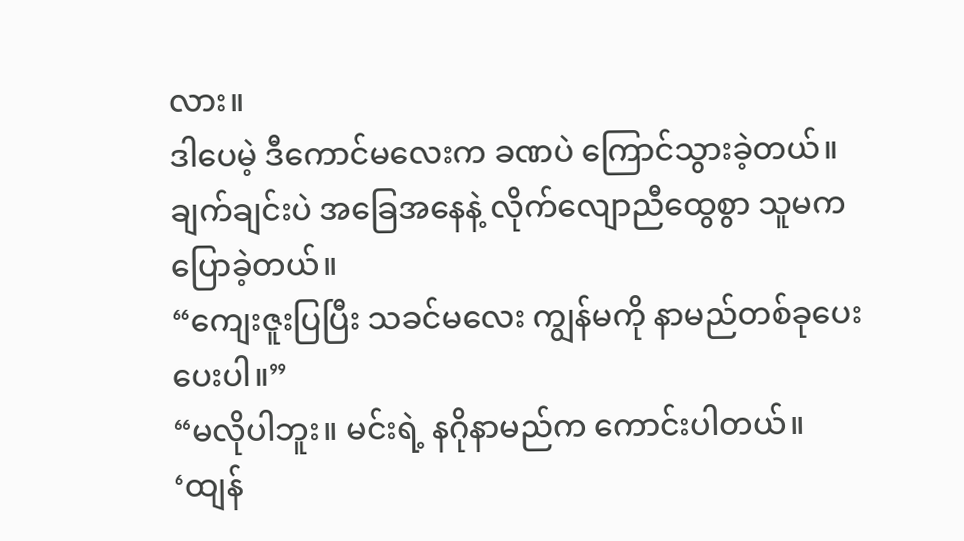လား။
ဒါပေမဲ့ ဒီကောင်မလေးက ခဏပဲ ကြောင်သွားခဲ့တယ်။ ချက်ချင်းပဲ အခြေအနေနဲ့ လိုက်လျောညီထွေစွာ သူမက ပြောခဲ့တယ်။
“ကျေးဇူးပြပြီး သခင်မလေး ကျွန်မကို နာမည်တစ်ခုပေးပေးပါ။”
“မလိုပါဘူး။ မင်းရဲ့ နဂိုနာမည်က ကောင်းပါတယ်။ ‘ထျန်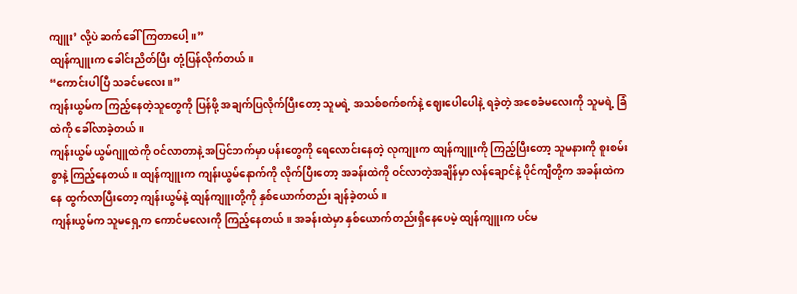ကျူး’ လို့ပဲ ဆက်ခေါ်ကြတာပေါ့။”
ထျန်ကျူးက ခေါင်းညိတ်ပြီး တုံ့ပြန်လိုက်တယ်။
“ကောင်းပါပြီ သခင်မလေး။”
ကျန်းယွမ်က ကြည့်နေတဲ့သူတွေကို ပြန်ဖို့ အချက်ပြလိုက်ပြီးတော့ သူမရဲ့ အသစ်စက်စက်နဲ့ ဈေးပေါပေါနဲ့ ရခဲ့တဲ့ အစေခံမလေးကို သူမရဲ့ ခြံထဲကို ခေါ်လာခဲ့တယ်။
ကျန်းယွမ် ယွမ်ဂျူထဲကို ဝင်လာတာနဲ့ အပြင်ဘက်မှာ ပန်းတွေကို ရေလောင်းနေတဲ့ လုကျုးက ထျန်ကျူးကို ကြည့်ပြီးတော့ သူမနားကို စူးစမ်းစွာနဲ့ ကြည့်နေတယ်။ ထျန်ကျူးက ကျန်းယွမ်နောက်ကို လိုက်ပြီးတော့ အခန်းထဲကို ဝင်လာတဲ့အချိန်မှာ လန်ချောင်နဲ့ ပိုင်ကျီတို့က အခန်းထဲကနေ ထွက်လာပြီးတော့ ကျန်းယွမ်နဲ့ ထျန်ကျူးတို့ကို နှစ်ယောက်တည်း ချန်ခဲ့တယ်။
ကျန်းယွမ်က သူမရှေ့က ကောင်မလေးကို ကြည့်နေတယ်။ အခန်းထဲမှာ နှစ်ယောက်တည်းရှိနေပေမဲ့ ထျန်ကျူးက ပင်မ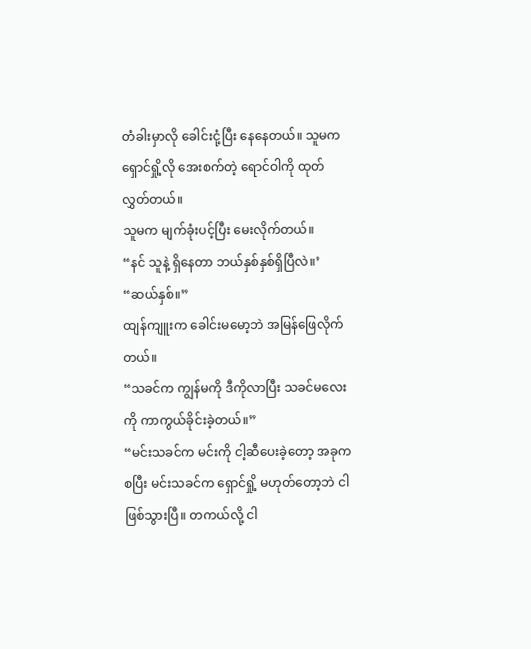တံခါးမှာလို ခေါင်းငုံ့ပြီး နေနေတယ်။ သူမက ရှောင်ရှို့လို အေးစက်တဲ့ ရောင်ဝါကို ထုတ်လွှတ်တယ်။
သူမက မျက်ခုံးပင့်ပြီး မေးလိုက်တယ်။
“နင် သူနဲ့ ရှိနေတာ ဘယ်နှစ်နှစ်ရှိပြီလဲ။’
“ဆယ်နှစ်။”
ထျန်ကျူးက ခေါင်းမမော့ဘဲ အမြန်ဖြေလိုက်တယ်။
“သခင်က ကျွန်မကို ဒီကိုလာပြီး သခင်မလေးကို ကာကွယ်ခိုင်းခဲ့တယ်။”
“မင်းသခင်က မင်းကို ငါ့ဆီပေးခဲ့တော့ အခုကစပြီး မင်းသခင်က ရှောင်ရှို့ မဟုတ်တော့ဘဲ ငါဖြစ်သွားပြီ။ တကယ်လို့ ငါ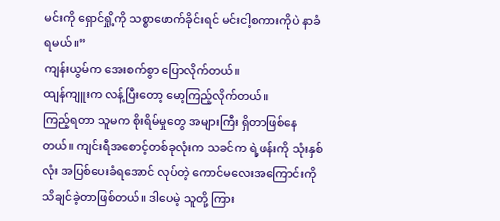မင်းကို ရှောင်ရှို့ကို သစ္စာဖောက်ခိုင်းရင် မင်းငါ့စကားကိုပဲ နာခံရမယ်။”
ကျန်းယွမ်က အေးစက်စွာ ပြောလိုက်တယ်။
ထျန်ကျူးက လန့်ပြီးတော့ မော့ကြည့်လိုက်တယ်။
ကြည့်ရတာ သူမက စိုးရိမ်မှုတွေ အများကြီး ရှိတာဖြစ်နေတယ်။ ကျင်းရီအစောင့်တစ်ခုလုံးက သခင်က ရဲ့ဖန်းကို သုံးနှစ်လုံး အပြစ်ပေးခံရအောင် လုပ်တဲ့ ကောင်မလေးအကြောင်းကို သိချင်ခဲ့တာဖြစ်တယ်။ ဒါပေမဲ့ သူတို့ ကြား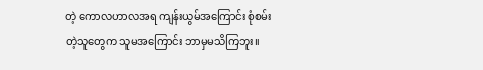တဲ့ ကောလဟာလအရ ကျန်းယွမ်အကြောင်း စုံစမ်းတဲ့သူတွေက သူမအကြောင်း ဘာမှမသိကြဘူး။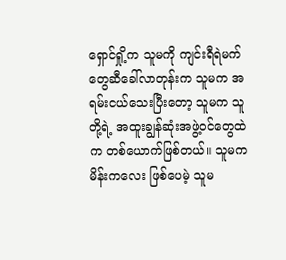ရှောင်ရှို့က သူမကို ကျင်းရီရဲမက်တွေဆီခေါ်လာတုန်းက သူမက အရမ်းငယ်သေးပြီးတော့ သူမက သူတို့ရဲ့ အထူးချွန်ဆုံးအဖွဲ့ဝင်တွေထဲက တစ်ယောက်ဖြစ်တယ်။ သူမက မိန်းကလေး ဖြစ်ပေမဲ့ သူမ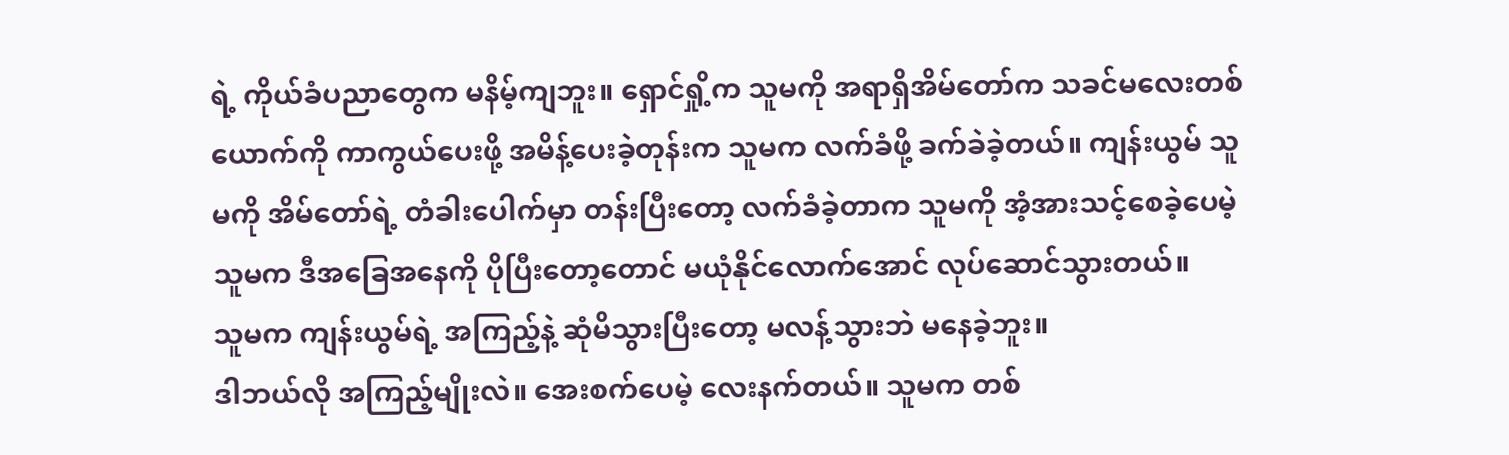ရဲ့ ကိုယ်ခံပညာတွေက မနိမ့်ကျဘူး။ ရှောင်ရှို့က သူမကို အရာရှိအိမ်တော်က သခင်မလေးတစ်ယောက်ကို ကာကွယ်ပေးဖို့ အမိန့်ပေးခဲ့တုန်းက သူမက လက်ခံဖို့ ခက်ခဲခဲ့တယ်။ ကျန်းယွမ် သူမကို အိမ်တော်ရဲ့ တံခါးပေါက်မှာ တန်းပြီးတော့ လက်ခံခဲ့တာက သူမကို အံ့အားသင့်စေခဲ့ပေမဲ့ သူမက ဒီအခြေအနေကို ပိုပြီးတော့တောင် မယုံနိုင်လောက်အောင် လုပ်ဆောင်သွားတယ်။
သူမက ကျန်းယွမ်ရဲ့ အကြည့်နဲ့ ဆုံမိသွားပြီးတော့ မလန့်သွားဘဲ မနေခဲ့ဘူး။
ဒါဘယ်လို အကြည့်မျိုးလဲ။ အေးစက်ပေမဲ့ လေးနက်တယ်။ သူမက တစ်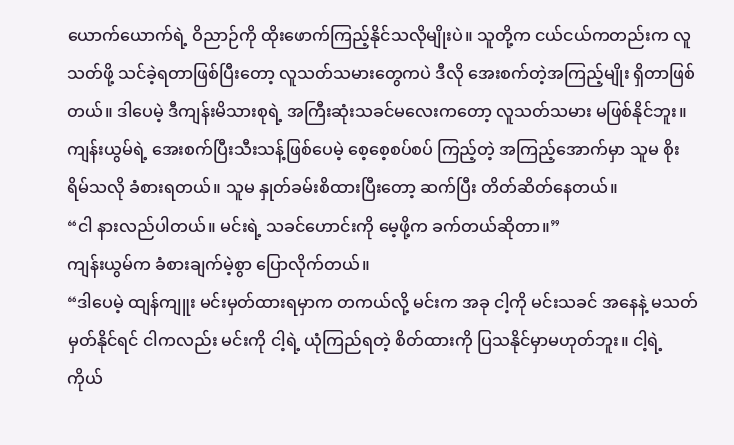ယောက်ယောက်ရဲ့ ဝိညာဉ်ကို ထိုးဖောက်ကြည့်နိုင်သလိုမျိုးပဲ။ သူတို့က ငယ်ငယ်ကတည်းက လူသတ်ဖို့ သင်ခဲ့ရတာဖြစ်ပြီးတော့ လူသတ်သမားတွေကပဲ ဒီလို အေးစက်တဲ့အကြည့်မျိုး ရှိတာဖြစ်တယ်။ ဒါပေမဲ့ ဒီကျန်းမိသားစုရဲ့ အကြီးဆုံးသခင်မလေးကတော့ လူသတ်သမား မဖြစ်နိုင်ဘူး။
ကျန်းယွမ်ရဲ့ အေးစက်ပြီးသီးသန့်ဖြစ်ပေမဲ့ စေ့စေ့စပ်စပ် ကြည့်တဲ့ အကြည့်အောက်မှာ သူမ စိုးရိမ်သလို ခံစားရတယ်။ သူမ နှုတ်ခမ်းစိထားပြီးတော့ ဆက်ပြီး တိတ်ဆိတ်နေတယ်။
“ငါ နားလည်ပါတယ်။ မင်းရဲ့ သခင်ဟောင်းကို မေ့ဖို့က ခက်တယ်ဆိုတာ။”
ကျန်းယွမ်က ခံစားချက်မဲ့စွာ ပြောလိုက်တယ်။
“ဒါပေမဲ့ ထျန်ကျူး မင်းမှတ်ထားရမှာက တကယ်လို့ မင်းက အခု ငါ့ကို မင်းသခင် အနေနဲ့ မသတ်မှတ်နိုင်ရင် ငါကလည်း မင်းကို ငါ့ရဲ့ ယုံကြည်ရတဲ့ စိတ်ထားကို ပြသနိုင်မှာမဟုတ်ဘူး။ ငါ့ရဲ့ ကိုယ်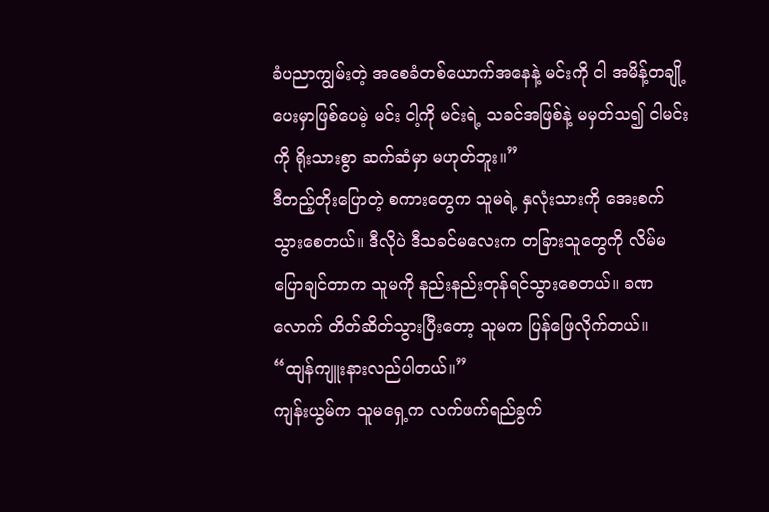ခံပညာကျွမ်းတဲ့ အစေခံတစ်ယောက်အနေနဲ့ မင်းကို ငါ အမိန့်တချို့ ပေးမှာဖြစ်ပေမဲ့ မင်း ငါ့ကို မင်းရဲ့ သခင်အဖြစ်နဲ့ မမှတ်သ၍ ငါမင်းကို ရိုးသားစွာ ဆက်ဆံမှာ မဟုတ်ဘူး။”
ဒီတည့်တိုးပြောတဲ့ စကားတွေက သူမရဲ့ နှလုံးသားကို အေးစက်သွားစေတယ်။ ဒီလိုပဲ ဒီသခင်မလေးက တခြားသူတွေကို လိမ်မပြောချင်တာက သူမကို နည်းနည်းတုန်ရင်သွားစေတယ်။ ခဏလောက် တိတ်ဆိတ်သွားပြီးတော့ သူမက ပြန်ဖြေလိုက်တယ်။
“ထျန်ကျူးနားလည်ပါတယ်။”
ကျန်းယွမ်က သူမရှေ့က လက်ဖက်ရည်ခွက်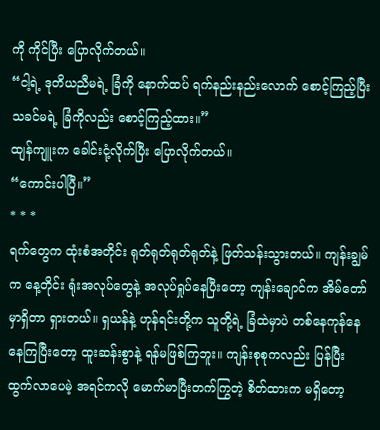ကို ကိုင်ပြီး ပြောလိုက်တယ်။
“ငါ့ရဲ့ ဒုတိယညီမရဲ့ ခြံကို နောက်ထပ် ရက်နည်းနည်းလောက် စောင့်ကြည့်ပြီး သခင်မရဲ့ ခြံကိုလည်း စောင့်ကြည့်ထား။”
ထျန်ကျူးက ခေါင်းငုံ့လိုက်ပြီး ပြောလိုက်တယ်။
“ကောင်းပါပြီ။”
* * *
ရက်တွေက ထုံးစံအတိုင်း ရုတ်ရုတ်ရုတ်ရုတ်နဲ့ ဖြတ်သန်းသွားတယ်။ ကျန်းချွမ်က နေ့တိုင်း ရုံးအလုပ်တွေနဲ့ အလုပ်ရှုပ်နေပြီးတော့ ကျန်းချောင်က အိမ်တော်မှာရှိတာ ရှားတယ်။ ရှယန်နဲ့ ဟုန်ရင်းတို့က သူတို့ရဲ့ ခြံထဲမှာပဲ တစ်နေကုန်နေနေကြပြီးတော့ ထူးဆန်းစွာနဲ့ ရန်မဖြစ်ကြဘူး။ ကျန်းစုစုကလည်း ပြန်ပြီး ထွက်လာပေမဲ့ အရင်ကလို မောက်မာပြီးတက်ကြွတဲ့ စိတ်ထားက မရှိတော့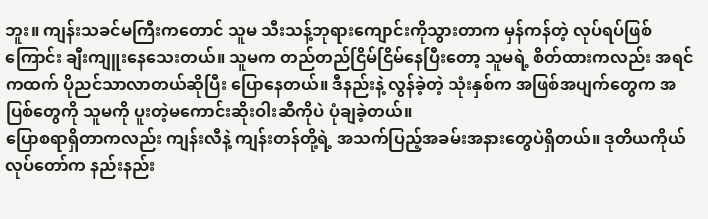ဘူး။ ကျန်းသခင်မကြီးကတောင် သူမ သီးသန့်ဘုရားကျောင်းကိုသွားတာက မှန်ကန်တဲ့ လုပ်ရပ်ဖြစ်ကြောင်း ချီးကျူးနေသေးတယ်။ သူမက တည်တည်ငြိမ်ငြိမ်နေပြီးတော့ သူမရဲ့ စိတ်ထားကလည်း အရင်ကထက် ပိုညင်သာလာတယ်ဆိုပြီး ပြောနေတယ်။ ဒီနည်းနဲ့ လွန်ခဲ့တဲ့ သုံးနှစ်က အဖြစ်အပျက်တွေက အပြစ်တွေကို သူမကို ပူးတဲ့မကောင်းဆိုးဝါးဆီကိုပဲ ပုံချခဲ့တယ်။
ပြောစရာရှိတာကလည်း ကျန်းလီနဲ့ ကျန်းတန်တို့ရဲ့ အသက်ပြည့်အခမ်းအနားတွေပဲရှိတယ်။ ဒုတိယကိုယ်လုပ်တော်က နည်းနည်း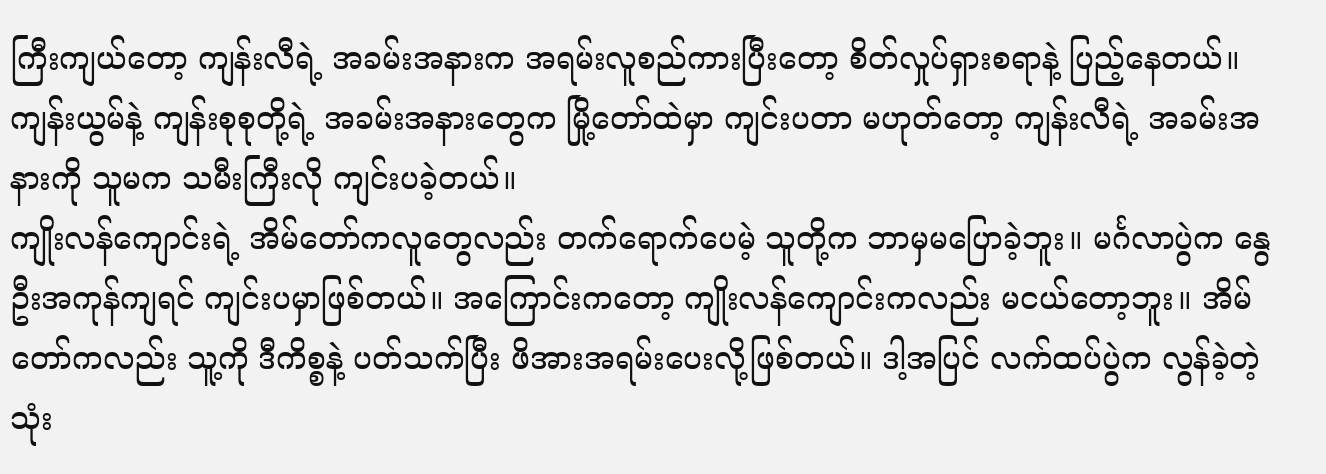ကြီးကျယ်တော့ ကျန်းလီရဲ့ အခမ်းအနားက အရမ်းလူစည်ကားပြီးတော့ စိတ်လှုပ်ရှားစရာနဲ့ ပြည့်နေတယ်။ ကျန်းယွမ်နဲ့ ကျန်းစုစုတို့ရဲ့ အခမ်းအနားတွေက မြို့တော်ထဲမှာ ကျင်းပတာ မဟုတ်တော့ ကျန်းလီရဲ့ အခမ်းအနားကို သူမက သမီးကြီးလို ကျင်းပခဲ့တယ်။
ကျိုးလန်ကျောင်းရဲ့ အိမ်တော်ကလူတွေလည်း တက်ရောက်ပေမဲ့ သူတို့က ဘာမှမပြောခဲ့ဘူး။ မင်္ဂလာပွဲက နွေဦးအကုန်ကျရင် ကျင်းပမှာဖြစ်တယ်။ အကြောင်းကတော့ ကျိုးလန်ကျောင်းကလည်း မငယ်တော့ဘူး။ အိမ်တော်ကလည်း သူ့ကို ဒီကိစ္စနဲ့ ပတ်သက်ပြီး ဖိအားအရမ်းပေးလို့ဖြစ်တယ်။ ဒါ့အပြင် လက်ထပ်ပွဲက လွန်ခဲ့တဲ့သုံး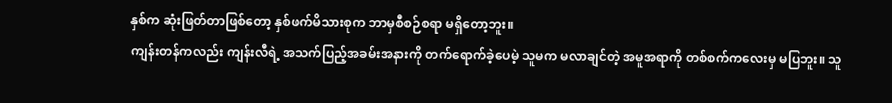နှစ်က ဆုံးဖြတ်တာဖြစ်တော့ နှစ်ဖက်မိသားစုက ဘာမှစီစဉ်စရာ မရှိတော့ဘူး။
ကျန်းတန်ကလည်း ကျန်းလီရဲ့ အသက်ပြည့်အခမ်းအနားကို တက်ရောက်ခဲ့ပေမဲ့ သူမက မလာချင်တဲ့ အမူအရာကို တစ်စက်ကလေးမှ မပြဘူး။ သူ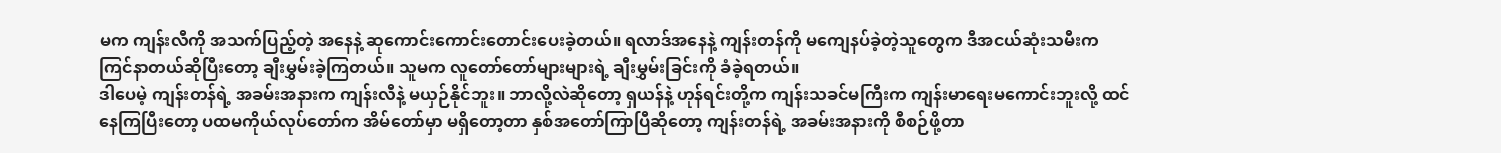မက ကျန်းလီကို အသက်ပြည့်တဲ့ အနေနဲ့ ဆုကောင်းကောင်းတောင်းပေးခဲ့တယ်။ ရလာဒ်အနေနဲ့ ကျန်းတန်ကို မကျေနပ်ခဲ့တဲ့သူတွေက ဒီအငယ်ဆုံးသမီးက ကြင်နာတယ်ဆိုပြီးတော့ ချီးမွှမ်းခဲ့ကြတယ်။ သူမက လူတော်တော်များများရဲ့ ချီးမွှမ်းခြင်းကို ခံခဲ့ရတယ်။
ဒါပေမဲ့ ကျန်းတန်ရဲ့ အခမ်းအနားက ကျန်းလီနဲ့ မယှဉ်နိုင်ဘူး။ ဘာလို့လဲဆိုတော့ ရှယန်နဲ့ ဟုန်ရင်းတို့က ကျန်းသခင်မကြီးက ကျန်းမာရေးမကောင်းဘူးလို့ ထင်နေကြပြီးတော့ ပထမကိုယ်လုပ်တော်က အိမ်တော်မှာ မရှိတော့တာ နှစ်အတော်ကြာပြီဆိုတော့ ကျန်းတန်ရဲ့ အခမ်းအနားကို စီစဉ်ဖို့တာ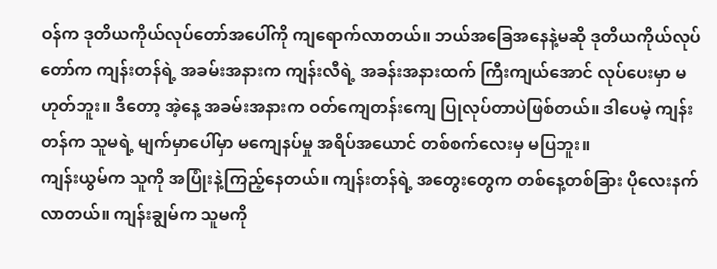ဝန်က ဒုတိယကိုယ်လုပ်တော်အပေါ်ကို ကျရောက်လာတယ်။ ဘယ်အခြေအနေနဲ့မဆို ဒုတိယကိုယ်လုပ်တော်က ကျန်းတန်ရဲ့ အခမ်းအနားက ကျန်းလီရဲ့ အခန်းအနားထက် ကြီးကျယ်အောင် လုပ်ပေးမှာ မဟုတ်ဘူး။ ဒီတော့ အဲ့နေ့ အခမ်းအနားက ဝတ်ကျေတန်းကျေ ပြုလုပ်တာပဲဖြစ်တယ်။ ဒါပေမဲ့ ကျန်းတန်က သူမရဲ့ မျက်မှာပေါ်မှာ မကျေနပ်မှု အရိပ်အယောင် တစ်စက်လေးမှ မပြဘူး။
ကျန်းယွမ်က သူကို အပြုံးနဲ့ကြည့်နေတယ်။ ကျန်းတန်ရဲ့ အတွေးတွေက တစ်နေ့တစ်ခြား ပိုလေးနက်လာတယ်။ ကျန်းချွမ်က သူမကို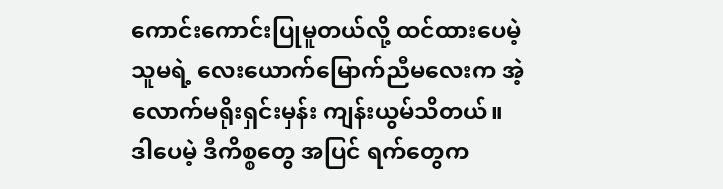ကောင်းကောင်းပြုမူတယ်လို့ ထင်ထားပေမဲ့ သူမရဲ့ လေးယောက်မြောက်ညီမလေးက အဲ့လောက်မရိုးရှင်းမှန်း ကျန်းယွမ်သိတယ်။
ဒါပေမဲ့ ဒီကိစ္စတွေ အပြင် ရက်တွေက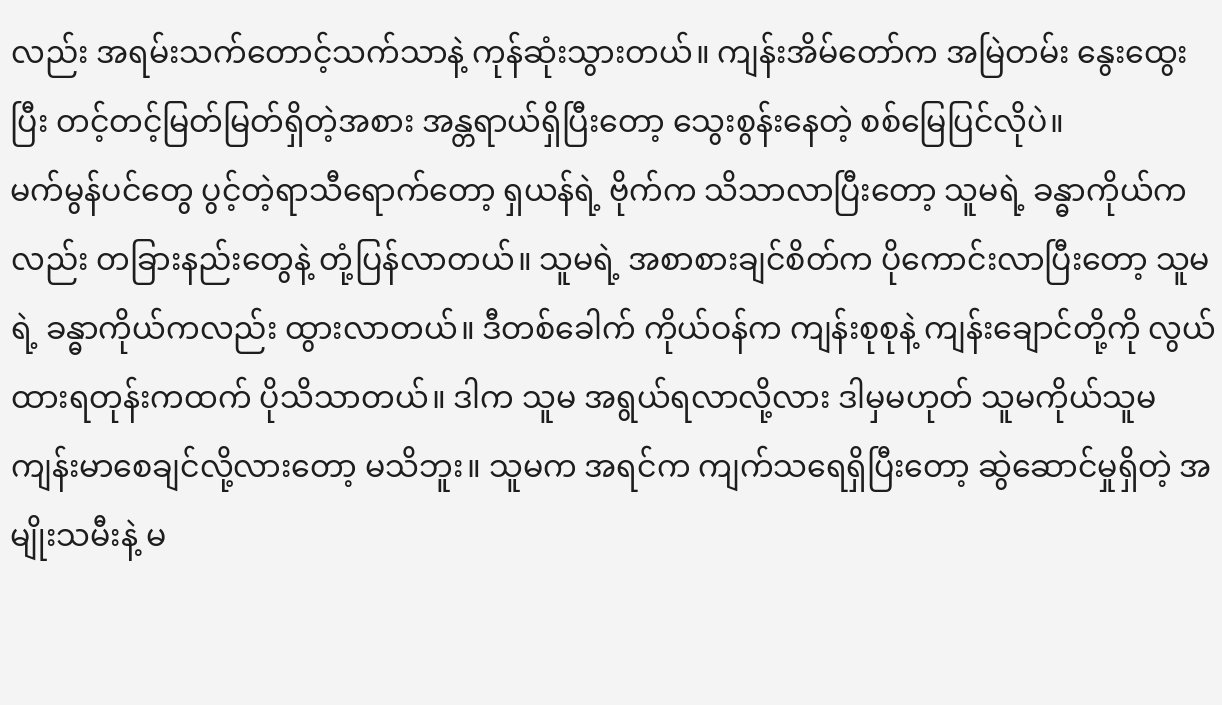လည်း အရမ်းသက်တောင့်သက်သာနဲ့ ကုန်ဆုံးသွားတယ်။ ကျန်းအိမ်တော်က အမြဲတမ်း နွေးထွေးပြီး တင့်တင့်မြတ်မြတ်ရှိတဲ့အစား အန္တရာယ်ရှိပြီးတော့ သွေးစွန်းနေတဲ့ စစ်မြေပြင်လိုပဲ။
မက်မွန်ပင်တွေ ပွင့်တဲ့ရာသီရောက်တော့ ရှယန်ရဲ့ ဗိုက်က သိသာလာပြီးတော့ သူမရဲ့ ခန္ဓာကိုယ်ကလည်း တခြားနည်းတွေနဲ့ တုံ့ပြန်လာတယ်။ သူမရဲ့ အစာစားချင်စိတ်က ပိုကောင်းလာပြီးတော့ သူမရဲ့ ခန္ဓာကိုယ်ကလည်း ထွားလာတယ်။ ဒီတစ်ခေါက် ကိုယ်ဝန်က ကျန်းစုစုနဲ့ ကျန်းချောင်တို့ကို လွယ်ထားရတုန်းကထက် ပိုသိသာတယ်။ ဒါက သူမ အရွယ်ရလာလို့လား ဒါမှမဟုတ် သူမကိုယ်သူမ ကျန်းမာစေချင်လို့လားတော့ မသိဘူး။ သူမက အရင်က ကျက်သရေရှိပြီးတော့ ဆွဲဆောင်မှုရှိတဲ့ အမျိုးသမီးနဲ့ မ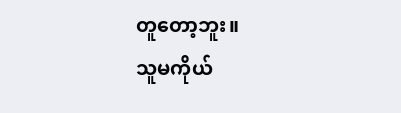တူတော့ဘူး။
သူမကိုယ်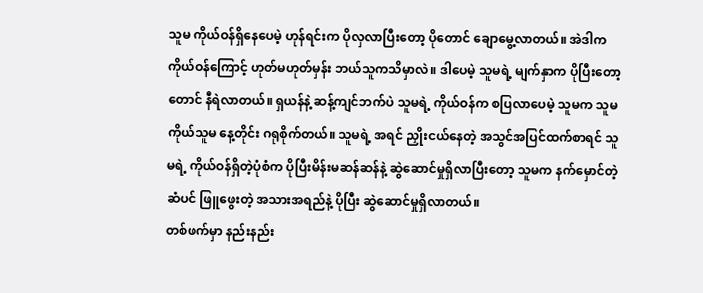သူမ ကိုယ်ဝန်ရှိနေပေမဲ့ ဟုန်ရင်းက ပိုလှလာပြီးတော့ ပိုတောင် ချောမွေ့လာတယ်။ အဲဒါက ကိုယ်ဝန်ကြောင့် ဟုတ်မဟုတ်မှန်း ဘယ်သူကသိမှာလဲ။ ဒါပေမဲ့ သူမရဲ့ မျက်နှာက ပိုပြီးတော့တောင် နီရဲလာတယ်။ ရှယန်နဲ့ ဆန့်ကျင်ဘက်ပဲ သူမရဲ့ ကိုယ်ဝန်က စပြလာပေမဲ့ သူမက သူမကိုယ်သူမ နေ့တိုင်း ဂရုစိုက်တယ်။ သူမရဲ့ အရင် ညှိုးငယ်နေတဲ့ အသွင်အပြင်ထက်စာရင် သူမရဲ့ ကိုယ်ဝန်ရှိတဲ့ပုံစံက ပိုပြီးမိန်းမဆန်ဆန်နဲ့ ဆွဲဆောင်မှုရှိလာပြီးတော့ သူမက နက်မှောင်တဲ့ဆံပင် ဖြူဖွေးတဲ့ အသားအရည်နဲ့ ပိုပြီး ဆွဲဆောင်မှုရှိလာတယ်။
တစ်ဖက်မှာ နည်းနည်း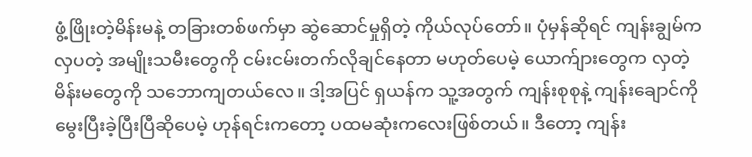ဖွံ့ဖြိုးတဲ့မိန်းမနဲ့ တခြားတစ်ဖက်မှာ ဆွဲဆောင်မှုရှိတဲ့ ကိုယ်လုပ်တော်။ ပုံမှန်ဆိုရင် ကျန်းချွမ်က လှပတဲ့ အမျိုးသမီးတွေကို ငမ်းငမ်းတက်လိုချင်နေတာ မဟုတ်ပေမဲ့ ယောက်ျားတွေက လှတဲ့ မိန်းမတွေကို သဘောကျတယ်လေ။ ဒါ့အပြင် ရှယန်က သူ့အတွက် ကျန်းစုစုနဲ့ ကျန်းချောင်ကို မွေးပြီးခဲ့ပြီးပြီဆိုပေမဲ့ ဟုန်ရင်းကတော့ ပထမဆုံးကလေးဖြစ်တယ်။ ဒီတော့ ကျန်း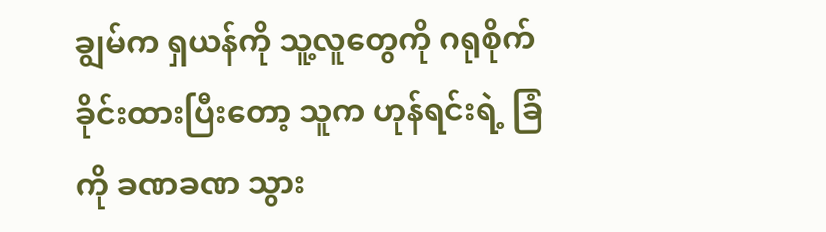ချွမ်က ရှယန်ကို သူ့လူတွေကို ဂရုစိုက်ခိုင်းထားပြီးတော့ သူက ဟုန်ရင်းရဲ့ ခြံကို ခဏခဏ သွား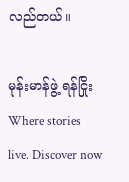လည်တယ်။

မုန်းမာန်ဖွဲ့ ရန်ငြိုးWhere stories live. Discover now